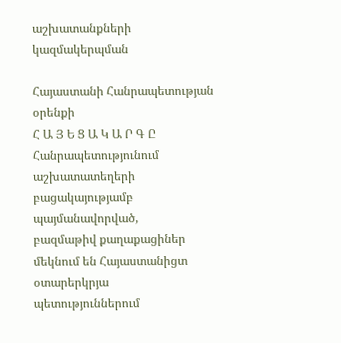աշխատանքների
կազմակերպման

Հայաստանի Հանրապետության
օրենքի
Հ Ա Յ Ե Ց Ա Կ Ա Ր Գ Ը
Հանրապետությունում
աշխատատեղերի
բացակայությամբ
պայմանավորված,
բազմաթիվ քաղաքացիներ
մեկնում են Հայաստանիցտ
օտարերկրյա պետություններում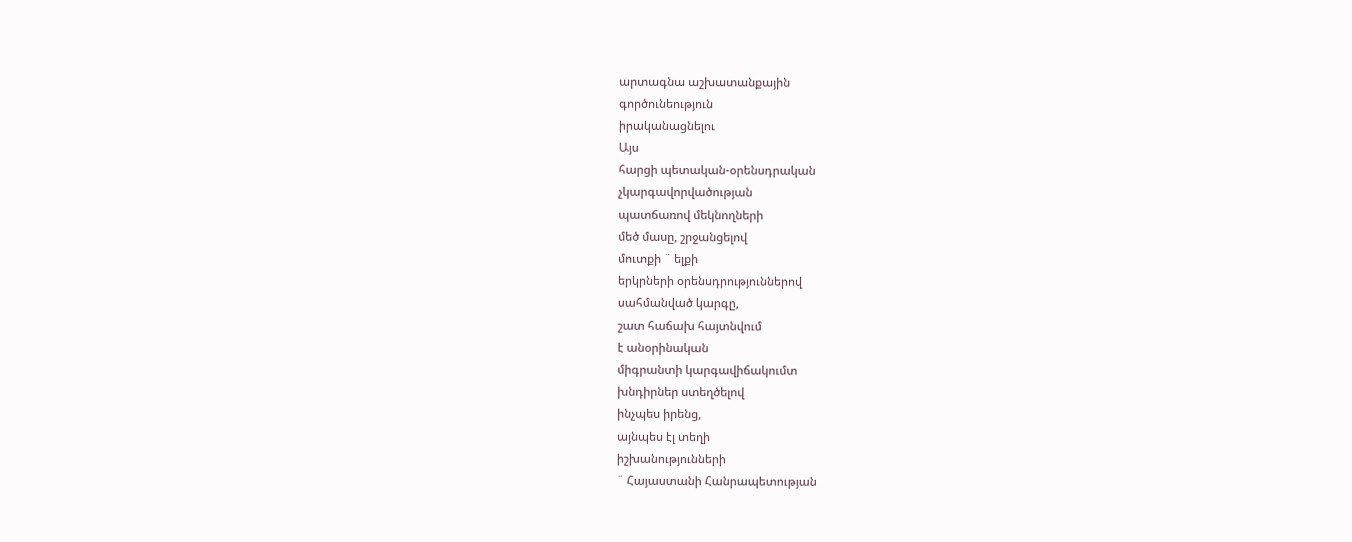արտագնա աշխատանքային
գործունեություն
իրականացնելու
Այս
հարցի պետական-օրենսդրական
չկարգավորվածության
պատճառով մեկնողների
մեծ մասը, շրջանցելով
մուտքի ¨ ելքի
երկրների օրենսդրություններով
սահմանված կարգը,
շատ հաճախ հայտնվում
է անօրինական
միգրանտի կարգավիճակումտ
խնդիրներ ստեղծելով
ինչպես իրենց,
այնպես էլ տեղի
իշխանությունների
¨ Հայաստանի Հանրապետության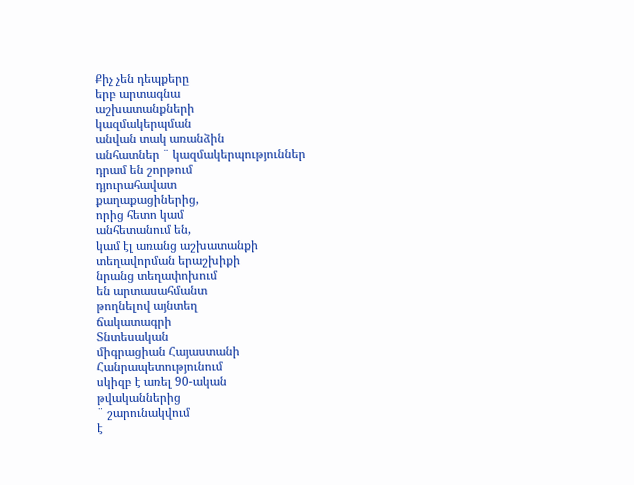Քիչ չեն դեպքերը
երբ արտագնա
աշխատանքների
կազմակերպման
անվան տակ առանձին
անհատներ ¨ կազմակերպություններ
դրամ են շորթում
դյուրահավատ
քաղաքացիներից,
որից հետո կամ
անհետանում են,
կամ էլ առանց աշխատանքի
տեղավորման երաշխիքի
նրանց տեղափոխում
են արտասահմանտ
թողնելով այնտեղ
ճակատագրի
Տնտեսական
միգրացիան Հայաստանի
Հանրապետությունում
սկիզբ է առել 90-ական
թվականներից
¨ շարունակվում
է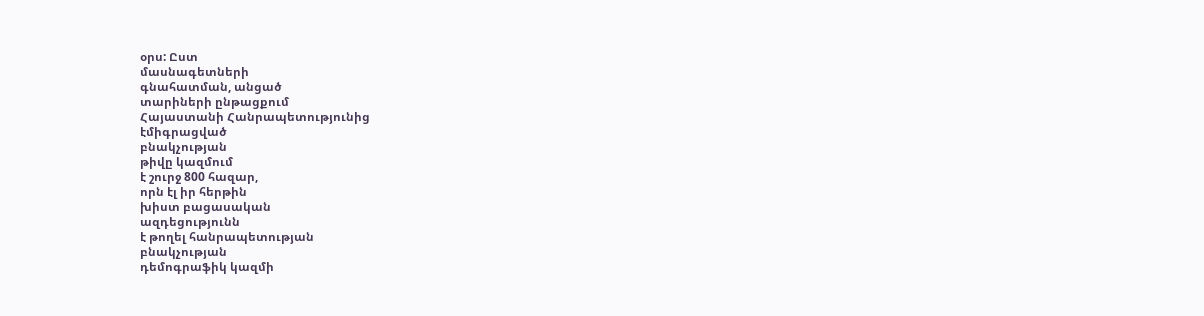օրս: Ըստ
մասնագետների
գնահատման, անցած
տարիների ընթացքում
Հայաստանի Հանրապետությունից
էմիգրացված
բնակչության
թիվը կազմում
է շուրջ 800 հազար,
որն էլ իր հերթին
խիստ բացասական
ազդեցությունն
է թողել հանրապետության
բնակչության
դեմոգրաֆիկ կազմի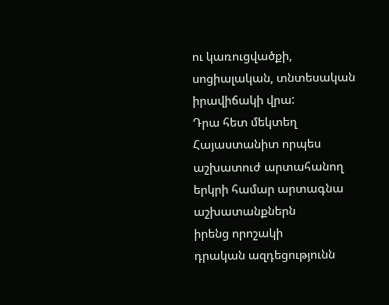ու կառուցվածքի,
սոցիալական, տնտեսական
իրավիճակի վրա:
Դրա հետ մեկտեղ
Հայաստանիտ որպես
աշխատուժ արտահանող
երկրի համար արտագնա
աշխատանքներն
իրենց որոշակի
դրական ազդեցությունն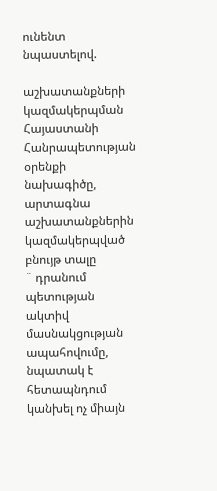ունենտ նպաստելով.

աշխատանքների
կազմակերպման
Հայաստանի
Հանրապետության
օրենքի նախագիծը,
արտագնա
աշխատանքներին
կազմակերպված
բնույթ տալը
¨ դրանում պետության
ակտիվ մասնակցության
ապահովումը,
նպատակ է հետապնդում
կանխել ոչ միայն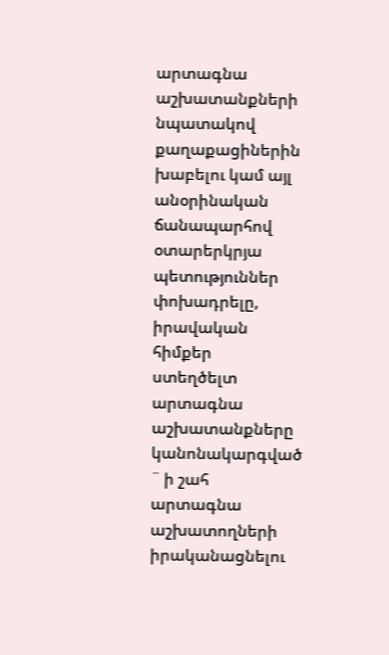արտագնա աշխատանքների
նպատակով քաղաքացիներին
խաբելու կամ այլ
անօրինական ճանապարհով
օտարերկրյա պետություններ
փոխադրելը,
իրավական հիմքեր
ստեղծելտ արտագնա
աշխատանքները
կանոնակարգված
¨ ի շահ արտագնա
աշխատողների
իրականացնելու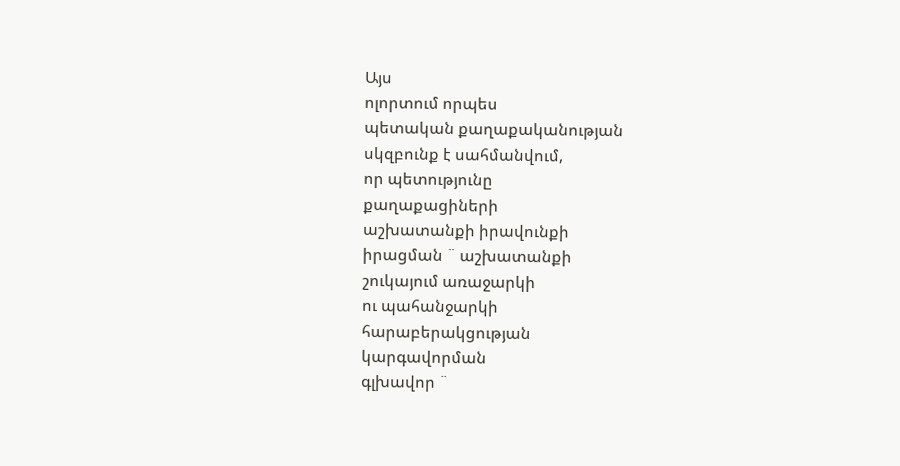Այս
ոլորտում որպես
պետական քաղաքականության
սկզբունք է սահմանվում,
որ պետությունը
քաղաքացիների
աշխատանքի իրավունքի
իրացման ¨ աշխատանքի
շուկայում առաջարկի
ու պահանջարկի
հարաբերակցության
կարգավորման
գլխավոր ¨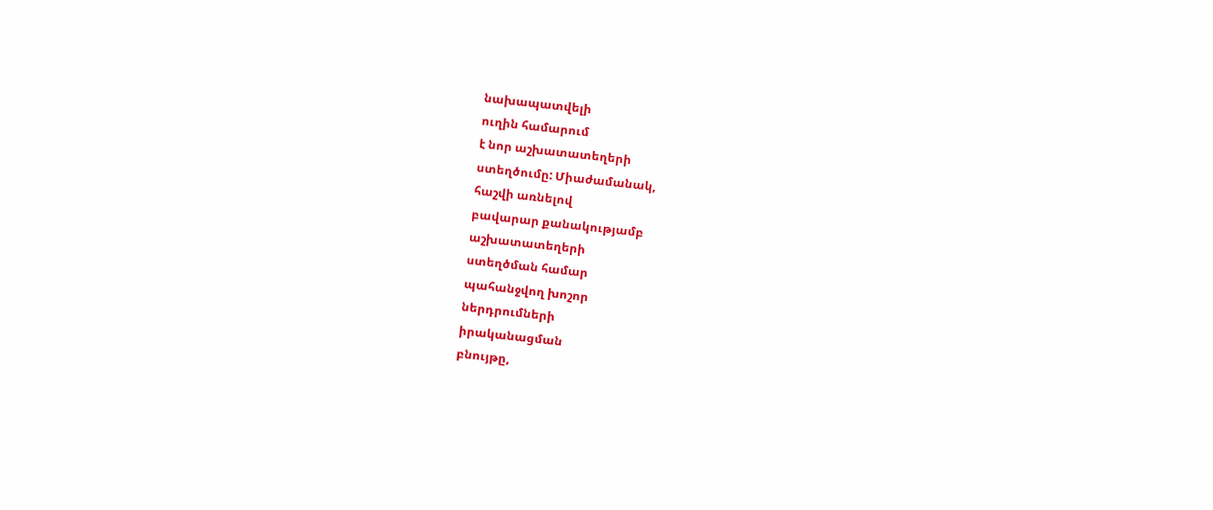նախապատվելի
ուղին համարում
է նոր աշխատատեղերի
ստեղծումը: Միաժամանակ,
հաշվի առնելով
բավարար քանակությամբ
աշխատատեղերի
ստեղծման համար
պահանջվող խոշոր
ներդրումների
իրականացման
բնույթը,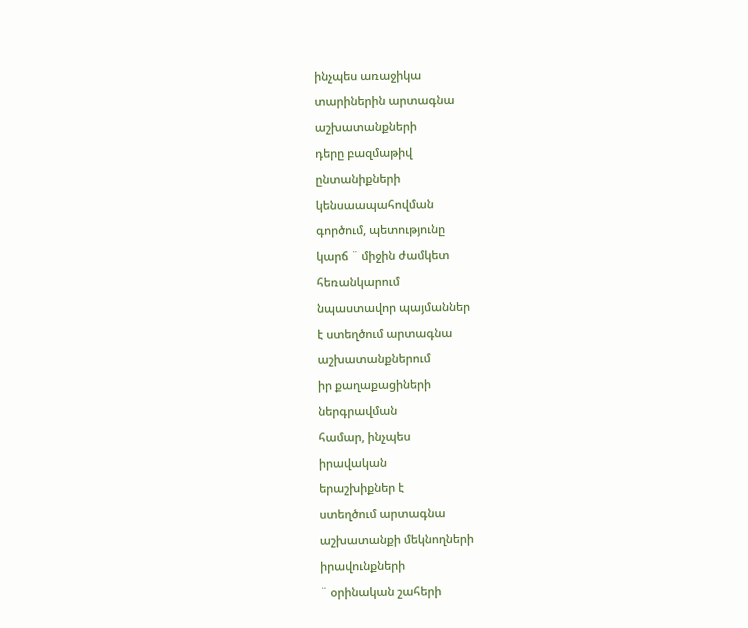ինչպես առաջիկա
տարիներին արտագնա
աշխատանքների
դերը բազմաթիվ
ընտանիքների
կենսաապահովման
գործում, պետությունը
կարճ ¨ միջին ժամկետ
հեռանկարում
նպաստավոր պայմաններ
է ստեղծում արտագնա
աշխատանքներում
իր քաղաքացիների
ներգրավման
համար, ինչպես
իրավական
երաշխիքներ է
ստեղծում արտագնա
աշխատանքի մեկնողների
իրավունքների
¨ օրինական շահերի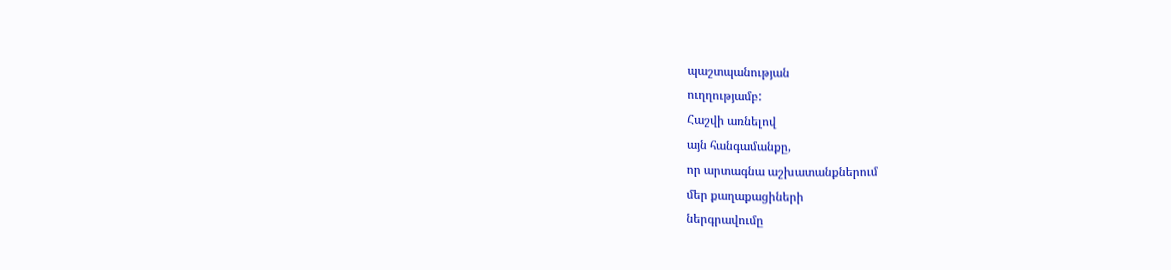պաշտպանության
ուղղությամբ:
Հաշվի առնելով
այն հանգամանքը,
որ արտագնա աշխատանքներում
մեր քաղաքացիների
ներգրավումը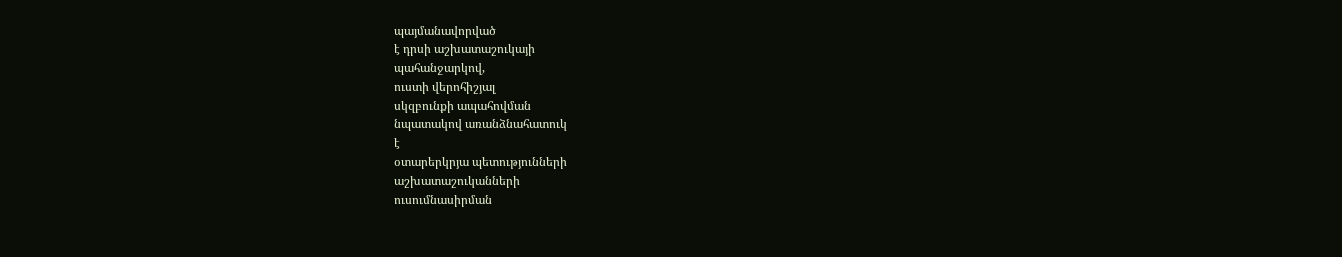պայմանավորված
է դրսի աշխատաշուկայի
պահանջարկով,
ուստի վերոհիշյալ
սկզբունքի ապահովման
նպատակով առանձնահատուկ
է
օտարերկրյա պետությունների
աշխատաշուկանների
ուսումնասիրման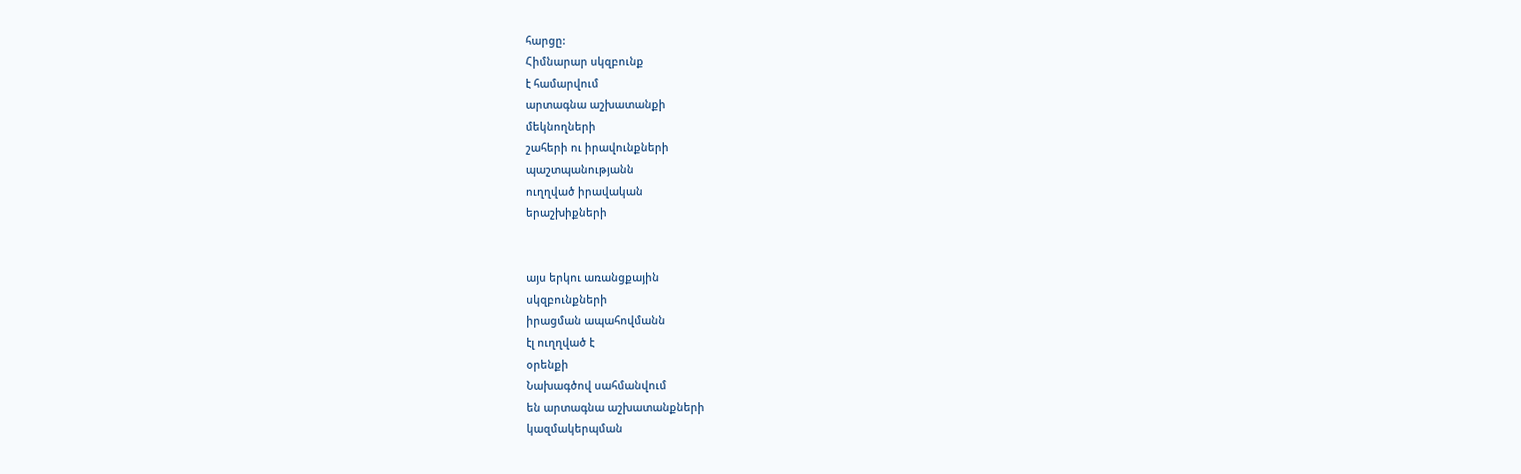հարցը:
Հիմնարար սկզբունք
է համարվում
արտագնա աշխատանքի
մեկնողների
շահերի ու իրավունքների
պաշտպանությանն
ուղղված իրավական
երաշխիքների


այս երկու առանցքային
սկզբունքների
իրացման ապահովմանն
էլ ուղղված է
օրենքի
Նախագծով սահմանվում
են արտագնա աշխատանքների
կազմակերպման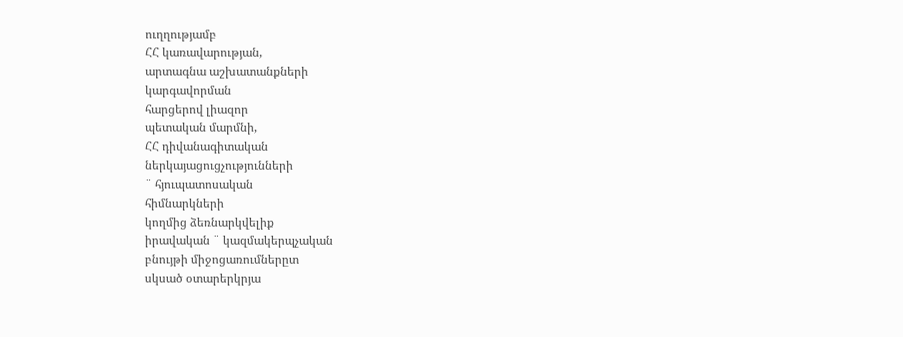ուղղությամբ
ՀՀ կառավարության,
արտագնա աշխատանքների
կարգավորման
հարցերով լիազոր
պետական մարմնի,
ՀՀ դիվանագիտական
ներկայացուցչությունների
¨ հյուպատոսական
հիմնարկների
կողմից ձեռնարկվելիք
իրավական ¨ կազմակերպչական
բնույթի միջոցառումներըտ
սկսած օտարերկրյա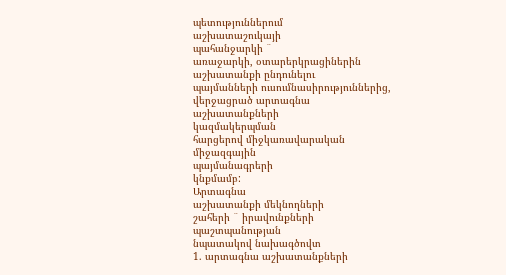պետություններում
աշխատաշուկայի
պահանջարկի ¨
առաջարկի, օտարերկրացիներին
աշխատանքի ընդունելու
պայմանների ուսումնասիրություններից,
վերջացրած արտագնա
աշխատանքների
կազմակերպման
հարցերով միջկառավարական
միջազգային
պայմանագրերի
կնքմամբ:
Արտագնա
աշխատանքի մեկնողների
շահերի ¨ իրավունքների
պաշտպանության
նպատակով նախագծովտ
1. արտագնա աշխատանքների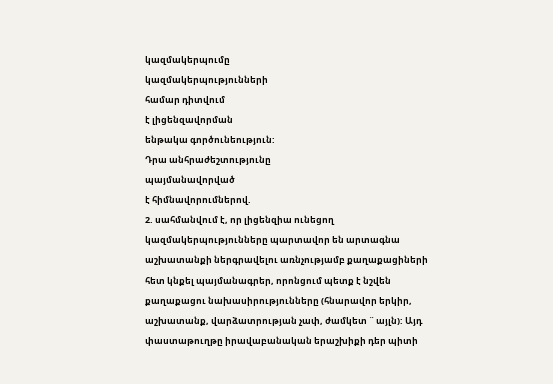կազմակերպումը
կազմակերպությունների
համար դիտվում
է լիցենզավորման
ենթակա գործունեություն:
Դրա անհրաժեշտությունը
պայմանավորված
է հիմնավորումներով.
2. սահմանվում է, որ լիցենզիա ունեցող կազմակերպությունները պարտավոր են արտագնա աշխատանքի ներգրավելու առնչությամբ քաղաքացիների հետ կնքել պայմանագրեր, որոնցում պետք է նշվեն քաղաքացու նախասիրությունները (հնարավոր երկիր, աշխատանք, վարձատրության չափ, ժամկետ ¨ այլն): Այդ փաստաթուղթը իրավաբանական երաշխիքի դեր պիտի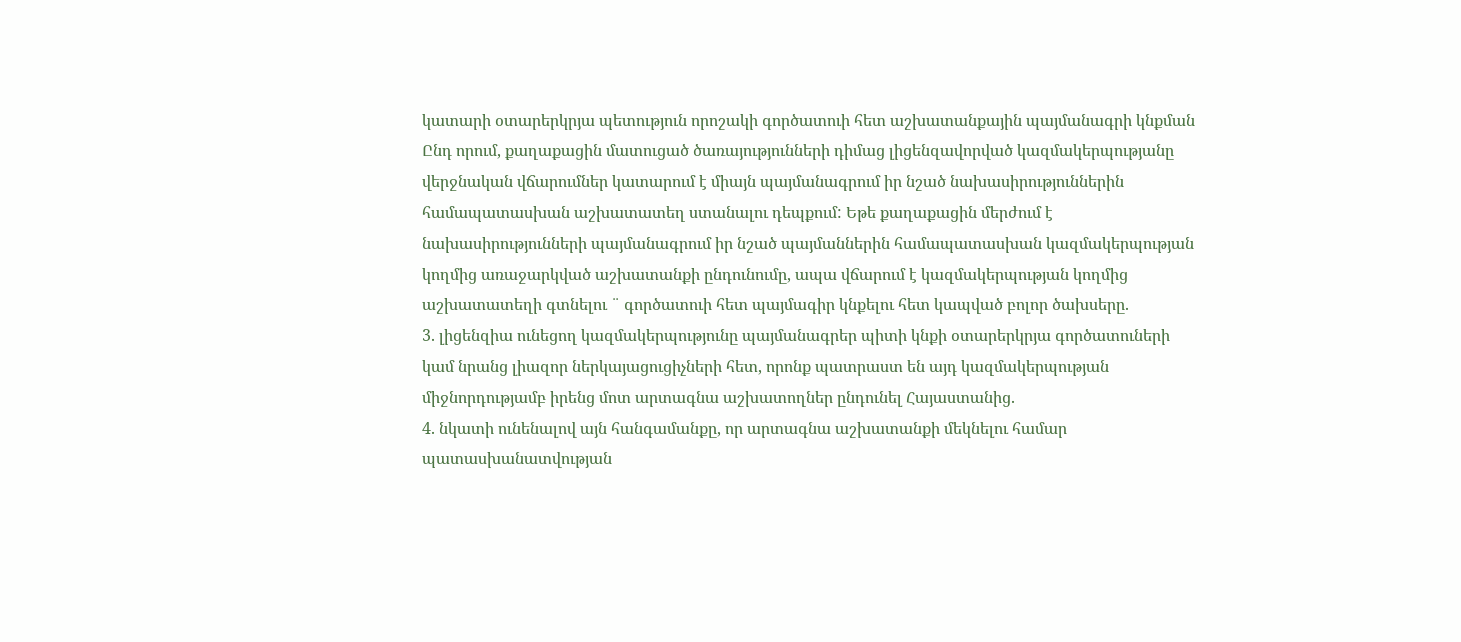կատարի օտարերկրյա պետություն որոշակի գործատուի հետ աշխատանքային պայմանագրի կնքման Ընդ որում, քաղաքացին մատուցած ծառայությունների դիմաց լիցենզավորված կազմակերպությանը վերջնական վճարումներ կատարում է միայն պայմանագրում իր նշած նախասիրություններին համապատասխան աշխատատեղ ստանալու դեպքում: Եթե քաղաքացին մերժում է նախասիրությունների պայմանագրում իր նշած պայմաններին համապատասխան կազմակերպության կողմից առաջարկված աշխատանքի ընդունումը, ապա վճարում է կազմակերպության կողմից աշխատատեղի գտնելու ¨ գործատուի հետ պայմագիր կնքելու հետ կապված բոլոր ծախսերը.
3. լիցենզիա ունեցող կազմակերպությունը պայմանագրեր պիտի կնքի օտարերկրյա գործատուների կամ նրանց լիազոր ներկայացուցիչների հետ, որոնք պատրաստ են այդ կազմակերպության միջնորդությամբ իրենց մոտ արտագնա աշխատողներ ընդունել Հայաստանից.
4. նկատի ունենալով այն հանգամանքը, որ արտագնա աշխատանքի մեկնելու համար պատասխանատվության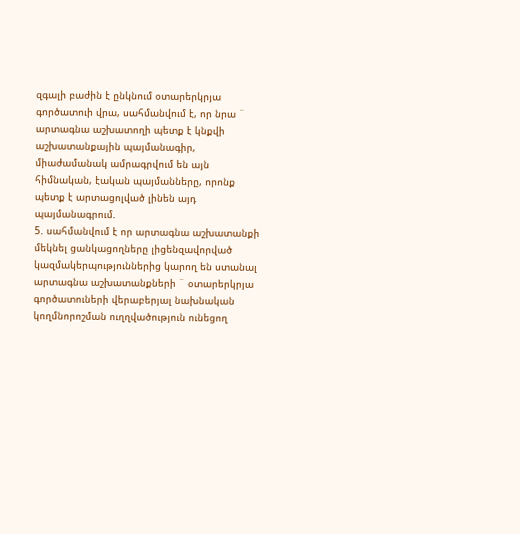զգալի բաժին է ընկնում օտարերկրյա գործատուի վրա, սահմանվում է, որ նրա ¨ արտագնա աշխատողի պետք է կնքվի աշխատանքային պայմանագիր, միաժամանակ ամրագրվում են այն հիմնական, էական պայմանները, որոնք պետք է արտացոլված լինեն այդ պայմանագրում.
5. սահմանվում է որ արտագնա աշխատանքի մեկնել ցանկացողները լիցենզավորված կազմակերպություններից կարող են ստանալ արտագնա աշխատանքների ¨ օտարերկրյա գործատուների վերաբերյալ նախնական կողմնորոշման ուղղվածություն ունեցող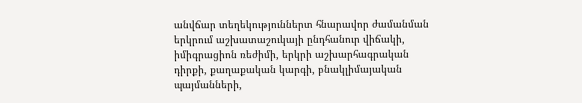անվճար տեղեկություններտ հնարավոր ժամանման երկրում աշխատաշուկայի ընդհանուր վիճակի, իմիգրացիոն ռեժիմի, երկրի աշխարհագրական դիրքի, քաղաքական կարգի, բնակլիմայական պայմանների,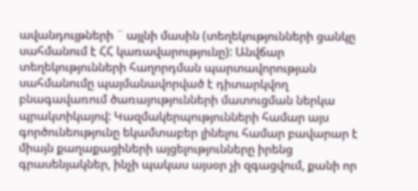ավանդույթների ¨ այլնի մասին (տեղեկությունների ցանկը սահմանում է ՀՀ կառավարությունը): Անվճար տեղեկությունների հաղորդման պարտավորության սահմանումը պայմանավորված է դիտարկվող բնագավառում ծառայությունների մատուցման ներկա պրակտիկայով: Կազմակերպությունների համար այս գործունեությունը եկամտաբեր լինելու համար բավարար է միայն քաղաքացիների այցելությունները իրենց գրասենյակներ, ինչի պակաս այսօր չի զգացվում, քանի որ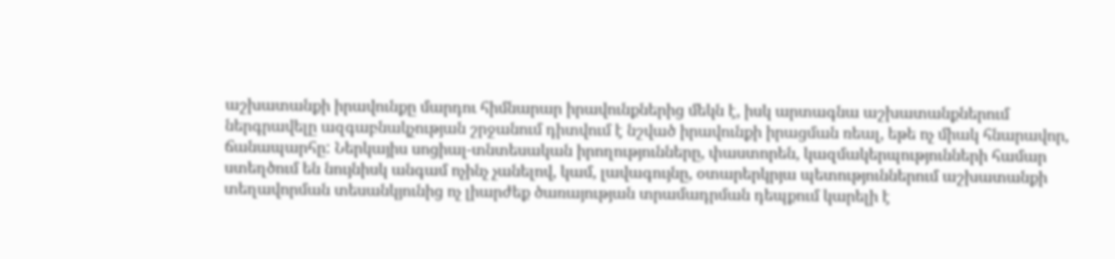աշխատանքի իրավունքը մարդու հիմնարար իրավունքներից մեկն է, իսկ արտագնա աշխատանքներում ներգրավելը ազգաբնակչության շրջանում դիտվում է նշված իրավունքի իրացման ռեալ, եթե ոչ միակ հնարավոր, ճանապարհը: Ներկայիս սոցիալ-տնտեսական իրողությունները, փաստորեն, կազմակերպությունների համար ստեղծում են նույնիսկ անգամ ոչինչ չանելով, կամ, լավագույնը, օտարերկրյա պետություններում աշխատանքի տեղավորման տեսանկյունից ոչ լիարժեք ծառայության տրամադրման դեպքում կարելի է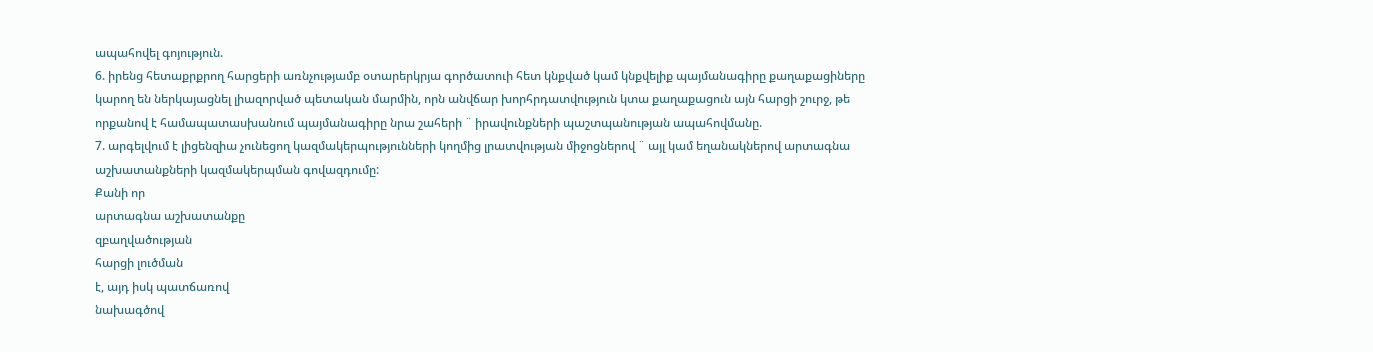ապահովել գոյություն.
6. իրենց հետաքրքրող հարցերի առնչությամբ օտարերկրյա գործատուի հետ կնքված կամ կնքվելիք պայմանագիրը քաղաքացիները կարող են ներկայացնել լիազորված պետական մարմին, որն անվճար խորհրդատվություն կտա քաղաքացուն այն հարցի շուրջ, թե որքանով է համապատասխանում պայմանագիրը նրա շահերի ¨ իրավունքների պաշտպանության ապահովմանը.
7. արգելվում է լիցենզիա չունեցող կազմակերպությունների կողմից լրատվության միջոցներով ¨ այլ կամ եղանակներով արտագնա աշխատանքների կազմակերպման գովազդումը:
Քանի որ
արտագնա աշխատանքը
զբաղվածության
հարցի լուծման
է, այդ իսկ պատճառով
նախագծով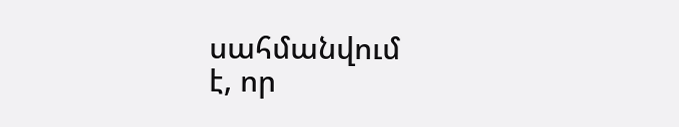սահմանվում
է, որ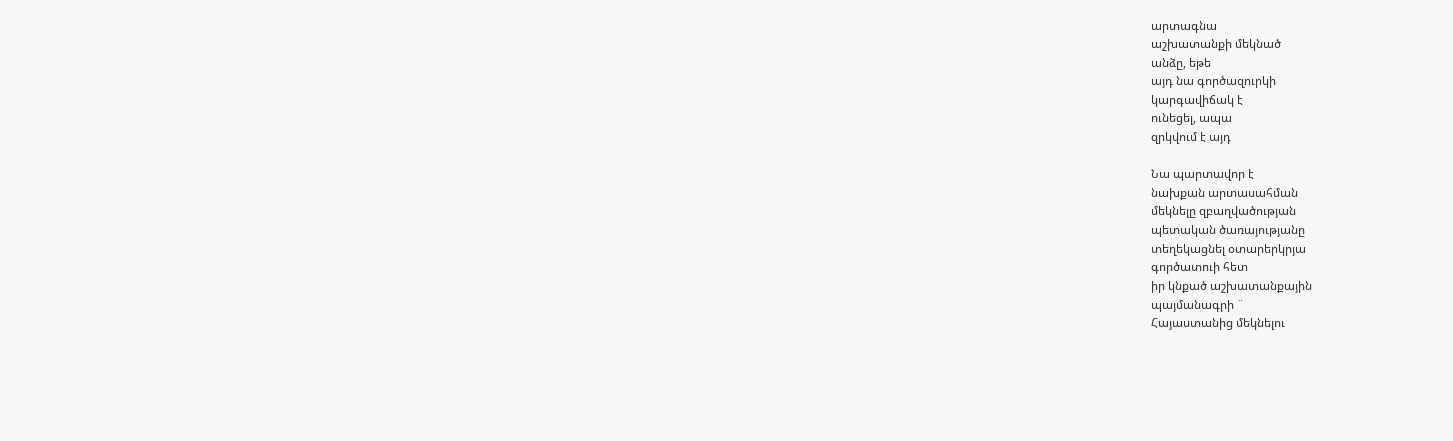արտագնա
աշխատանքի մեկնած
անձը, եթե
այդ նա գործազուրկի
կարգավիճակ է
ունեցել, ապա
զրկվում է այդ

Նա պարտավոր է
նախքան արտասահման
մեկնելը զբաղվածության
պետական ծառայությանը
տեղեկացնել օտարերկրյա
գործատուի հետ
իր կնքած աշխատանքային
պայմանագրի ¨
Հայաստանից մեկնելու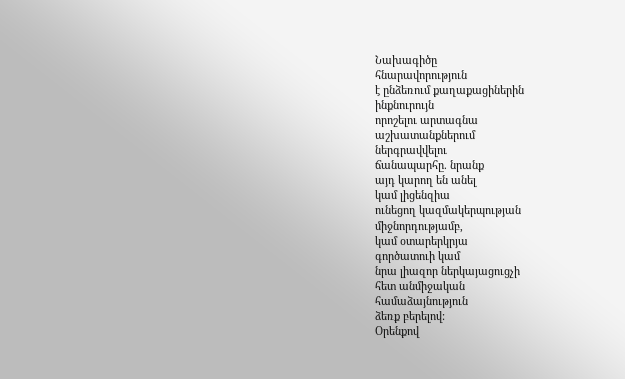Նախագիծը
հնարավորություն
է ընձեռում քաղաքացիներին
ինքնուրույն
որոշելու արտագնա
աշխատանքներում
ներգրավվելու
ճանապարհը. նրանք
այդ կարող են անել
կամ լիցենզիա
ունեցող կազմակերպության
միջնորդությամբ,
կամ օտարերկրյա
գործատուի կամ
նրա լիազոր ներկայացուցչի
հետ անմիջական
համաձայնություն
ձեռք բերելով:
Օրենքով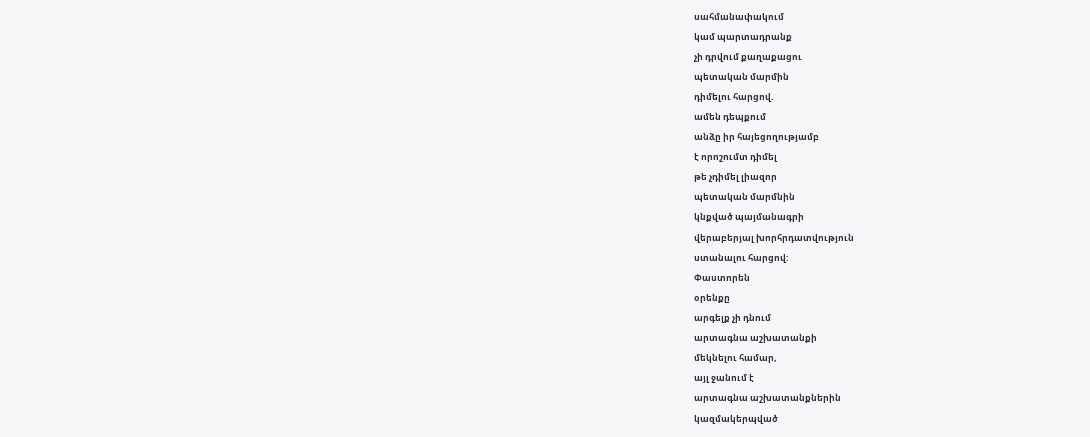սահմանափակում
կամ պարտադրանք
չի դրվում քաղաքացու
պետական մարմին
դիմելու հարցով.
ամեն դեպքում
անձը իր հայեցողությամբ
է որոշումտ դիմել
թե չդիմել լիազոր
պետական մարմնին
կնքված պայմանագրի
վերաբերյալ խորհրդատվություն
ստանալու հարցով:
Փաստորեն
օրենքը
արգելք չի դնում
արտագնա աշխատանքի
մեկնելու համար,
այլ ջանում է
արտագնա աշխատանքներին
կազմակերպված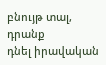բնույթ տալ, դրանք
դնել իրավական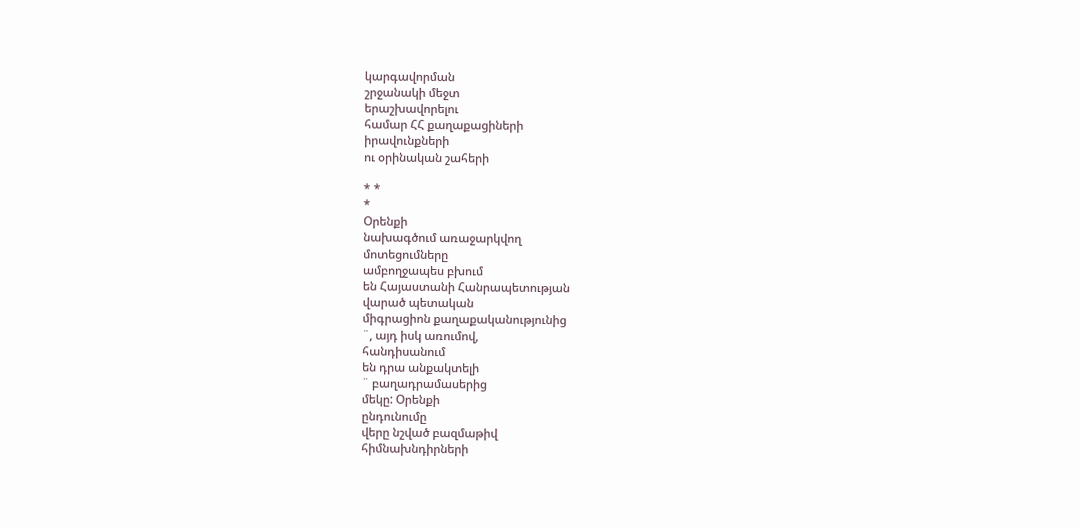կարգավորման
շրջանակի մեջտ
երաշխավորելու
համար ՀՀ քաղաքացիների
իրավունքների
ու օրինական շահերի

* *
*
Օրենքի
նախագծում առաջարկվող
մոտեցումները
ամբողջապես բխում
են Հայաստանի Հանրապետության
վարած պետական
միգրացիոն քաղաքականությունից
¨, այդ իսկ առումով,
հանդիսանում
են դրա անքակտելի
¨ բաղադրամասերից
մեկը: Օրենքի
ընդունումը
վերը նշված բազմաթիվ
հիմնախնդիրների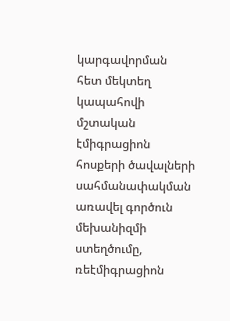կարգավորման
հետ մեկտեղ կապահովի
մշտական էմիգրացիոն
հոսքերի ծավալների
սահմանափակման
առավել գործուն
մեխանիզմի ստեղծումը,
ռեէմիգրացիոն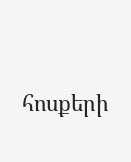հոսքերի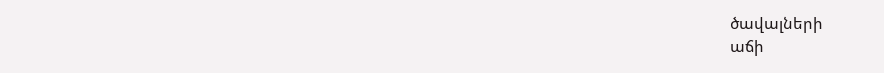ծավալների
աճի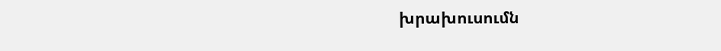խրախուսումն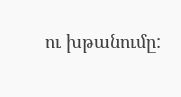ու խթանումը: